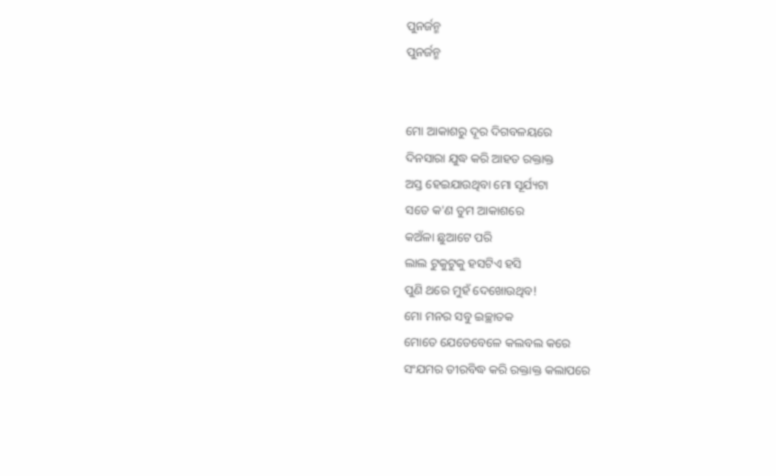ପୁନର୍ଜନ୍ମ
ପୁନର୍ଜନ୍ମ


ମୋ ଆକାଶରୁ ଦୂର ଦିଗବଳୟରେ
ଦିନସାରା ଯୁଦ୍ଧ କରି ଆହତ ରକ୍ତାକ୍ତ
ଅସ୍ତ ହେଇଯାଉଥିବା ମୋ ସୂର୍ଯ୍ୟଟା
ସତେ କ'ଣ ତୁମ ଆକାଶରେ
କଅଁଳା ଛୁଆଟେ ପରି
ଲାଲ ଟୁକୁଟୁକୁ ହସଟିଏ ହସି
ପୁଣି ଥରେ ମୁହଁ ଦେଖୋଉଥିବ!
ମୋ ମନର ସବୁ ଇଚ୍ଛାତକ
ମୋତେ ଯେତେବେଳେ କଲବଲ କରେ
ସଂଯମର ତୀରବିଦ୍ଧ କରି ରକ୍ତାକ୍ତ କଲାପରେ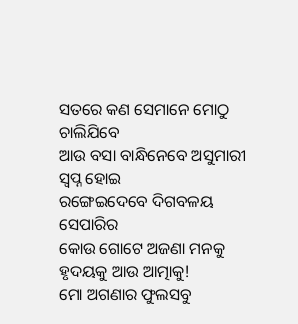ସତରେ କଣ ସେମାନେ ମୋଠୁ ଚାଲିଯିବେ
ଆଉ ବସା ବାନ୍ଧିନେବେ ଅସୁମାରୀ ସ୍ଵପ୍ନ ହୋଇ
ରଙ୍ଗେଇଦେବେ ଦିଗବଳୟ ସେପାରିର
କୋଉ ଗୋଟେ ଅଜଣା ମନକୁ
ହୃଦୟକୁ ଆଉ ଆତ୍ମାକୁ!
ମୋ ଅଗଣାର ଫୁଲସବୁ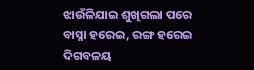ଝାଉଁଳିଯାଇ ଶୁଖିଗଲା ପରେ
ବାସ୍ନା ହରେଇ, ରଙ୍ଗ ହରେଇ
ଦିଗବଳୟ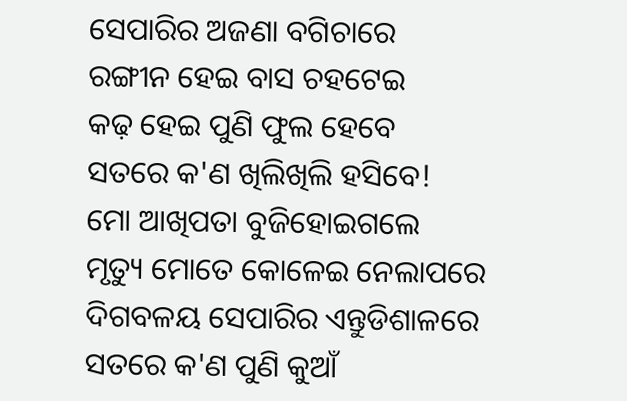ସେପାରିର ଅଜଣା ବଗିଚାରେ
ରଙ୍ଗୀନ ହେଇ ବାସ ଚହଟେଇ
କଢ଼ ହେଇ ପୁଣି ଫୁଲ ହେବେ
ସତରେ କ'ଣ ଖିଲିଖିଲି ହସିବେ!
ମୋ ଆଖିପତା ବୁଜିହୋଇଗଲେ
ମୃତ୍ୟୁ ମୋତେ କୋଳେଇ ନେଲାପରେ
ଦିଗବଳୟ ସେପାରିର ଏନ୍ତୁଡିଶାଳରେ
ସତରେ କ'ଣ ପୁଣି କୁଆଁ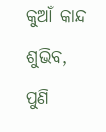କୁଆଁ କାନ୍ଦ
ଶୁଭିବ, ପୁଣି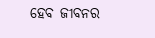ହେବ ଜୀବନର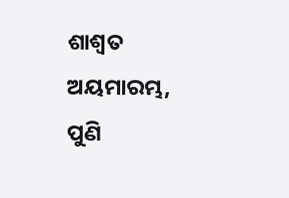ଶାଶ୍ଵତ ଅୟମାରମ୍ଭ, ପୁଣି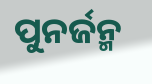ପୁନର୍ଜନ୍ମ